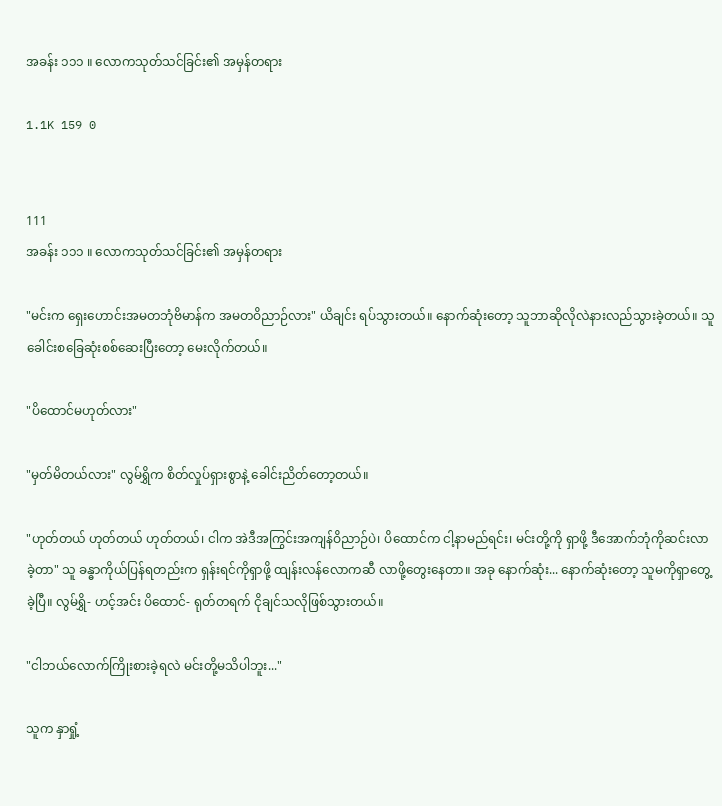အခန်း ၁၁၁ ။ လောကသုတ်သင်ခြင်း၏ အမှန်တရား

1.1K 159 0


111
အခန်း ၁၁၁ ။ လောကသုတ်သင်ခြင်း၏ အမှန်တရား

"မင်းက ရှေးဟောင်းအမတဘုံဗိမာန်က အမတဝိညာဉ်လား" ယိချင်း ရပ်သွားတယ်။ နောက်ဆုံးတော့ သူဘာဆိုလိုလဲနားလည်သွားခဲ့တယ်။ သူ ခေါင်းစခြေဆုံးစစ်ဆေးပြီးတော့ မေးလိုက်တယ်။

"ပိထောင်မဟုတ်လား"

"မှတ်မိတယ်လား" လွမ်ရွှိက စိတ်လှုပ်ရှားစွာနဲ့ ခေါင်းညိတ်တော့တယ်။

"ဟုတ်တယ် ဟုတ်တယ် ဟုတ်တယ်၊ ငါက အဲဒီအကြွင်းအကျန်ဝိညာဉ်ပဲ၊ ပိထောင်က ငါ့နာမည်ရင်း၊ မင်းတို့ကို ရှာဖို့ ဒီအောက်ဘုံကိုဆင်းလာခဲ့တာ" သူ ခန္ဓာကိုယ်ပြန်ရတည်းက ရှန်းရင်ကိုရှာဖို့ ထျန်းလန်လောက‌ဆီ လာဖို့တွေးနေတာ။ အခု နောက်ဆုံး... နောက်ဆုံးတော့ သူမကိုရှာတွေ့ခဲ့ပြီ။ လွမ်ရွှိ- ဟင့်အင်း ပိထောင်- ရုတ်တရက် ငိုချင်သလိုဖြစ်သွားတယ်။

"ငါဘယ်လောက်ကြိုးစားခဲ့ရလဲ မင်းတို့မသိပါဘူး..."

သူက နှာရှုံ့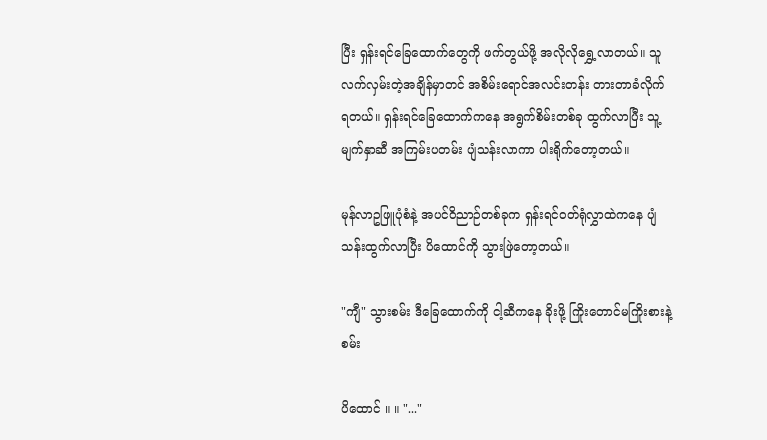ပြီး ‌ရှန်းရင်ခြေထောက်တွေကို ဖက်တွယ်ဖို့ အလိုလိုရွှေ့လာတယ်။ သူ လက်လှမ်းတဲ့အချိန်မှာတင် အစိမ်းရောင်အလင်းတန်း တားတာခံလိုက်ရတယ်။ ရှန်းရင်ခြေထောက်ကနေ အရွက်စိမ်းတစ်ခု ထွက်လာပြီး သူ့မျက်နှာဆီ အကြမ်းပတမ်း ပျံသန်းလာကာ ပါးရိုက်တော့တယ်။

မုန်လာဥဖြူပုံစံနဲ့ အပင်ဝိညာဉ်တစ်ခုက ရှန်းရင်ဝတ်ရုံလွှာထဲကနေ ပျံသန်းထွက်လာပြီး ပိထောင်ကို သွားဖြဲတော့တယ်။

"ကျီ" သွားစမ်း ဒီခြေထောက်ကို ငါ့ဆီကနေ ခိုးဖို့ ကြိုးတောင်မကြိုးစားနဲ့စမ်း

ပိထောင် ။ ။ "..."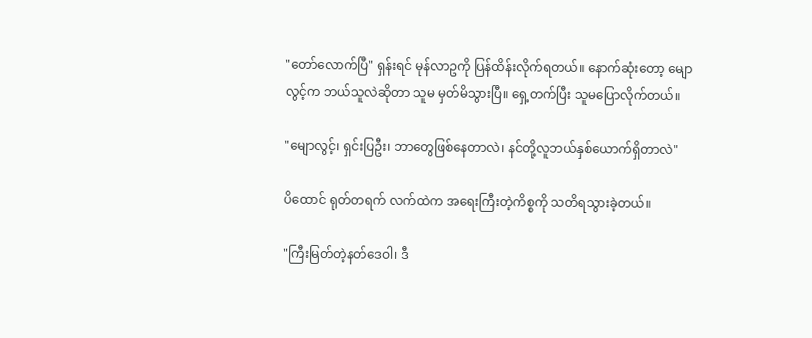"တော်လောက်ပြီ" ရှန်းရင် မုန်လာဥကို ပြန်ထိန်းလိုက်ရတယ်။ နောက်ဆုံးတော့ ‌မျောလွင့်က ဘယ်သူလဲဆိုတာ သူမ မှတ်မိသွားပြီ။ ရှေ့တက်ပြီး သူမပြောလိုက်တယ်။

"မျောလွင့်၊ ရှင်းပြဦး၊ ဘာတွေဖြစ်နေတာလဲ၊ နင်တို့လူဘယ်နှစ်ယောက်ရှိတာလဲ"

ပိထောင် ရုတ်တရက် လက်ထဲက အရေးကြီးတဲ့ကိစ္စကို သတိရသွားခဲ့တယ်။

"ကြီးမြတ်တဲ့နတ်ဒေဝါ၊ ဒီ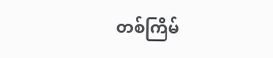တစ်ကြိမ်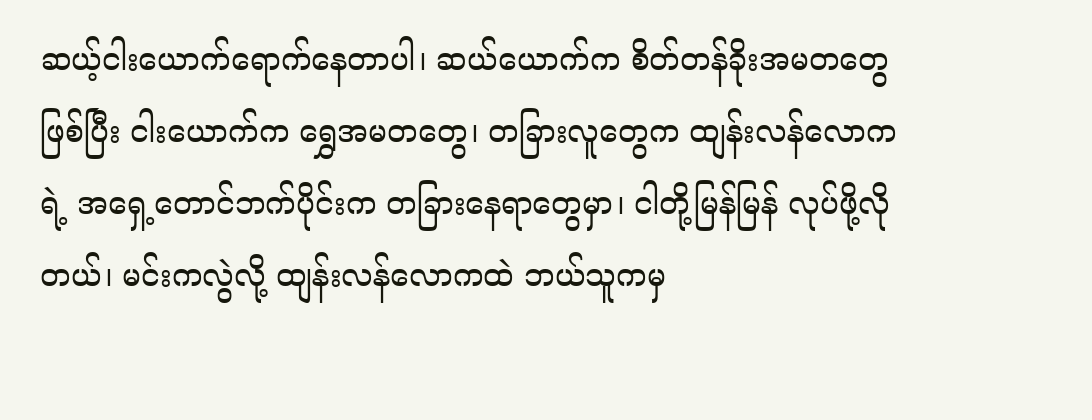ဆယ့်ငါးယောက်ရောက်နေတာပါ၊ ဆယ်ယောက်က စိတ်တန်ခိုးအမတတွေဖြစ်ပြီး ငါးယောက်က ရွှေအမတတွေ၊ တခြားလူတွေက ထျန်းလန်လောကရဲ့ အရှေ့တောင်ဘက်ပိုင်းက တခြားနေရာတွေမှာ၊ ငါတို့မြန်မြန် လုပ်ဖို့လိုတယ်၊ မင်းကလွဲလို့ ထျန်းလန်လောကထဲ ဘယ်သူကမှ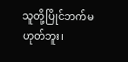သူတို့ပြိုင်ဘက်မဟုတ်ဘူး၊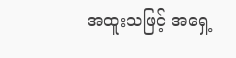အထူးသဖြင့် အရှေ့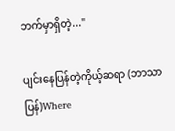ဘက်မှာရှိတဲ့..."

ပျင်းနေပြန်တဲ့ကိုယ့်ဆရာ (ဘာသာပြန်)Where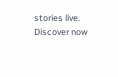stories live. Discover now